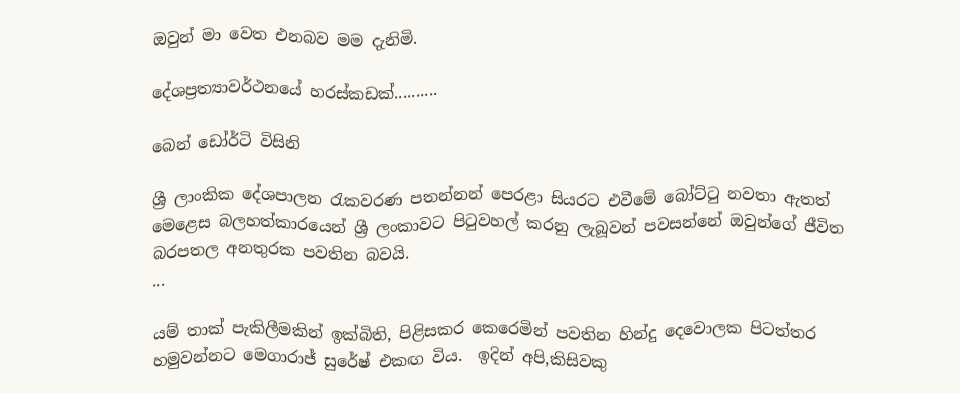ඔවුන් මා වෙත එනබව මම දැනිමි.

දේශප්‍රත්‍යාවර්ථනයේ හරස්කඩක්..........

බෙන් ඩෝර්ටි විසිනි

ශ්‍රී ලාංකික දේශපාලන රැකවරණ පතන්නන් පෙරළා සියරට එවීමේ බෝට්ටු නවතා ඇතත්  මෙළෙස බලහත්කාරයෙන් ශ්‍රී ලංකාවට පිටුවහල් කරනු ලැබූවන් පවසන්නේ ඔවුන්ගේ ජීවිත බරපතල අනතුරක පවතින බවයි.
...

යම් තාක් පැකිලීමකින් ඉක්බිති, පිළිසකර කෙරෙමින් පවතින හින්දු දෙවොලක පිටත්තර හමුවන්නට මෙගාරාජ් සුරේෂ් එකඟ විය.  ඉදින් අපි,කිසිවකු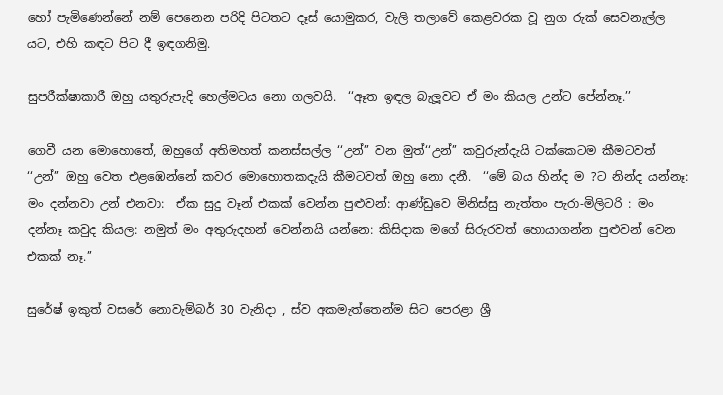හෝ පැමිණෙන්නේ නම් පෙනෙන පරිදි පිටතට දෑස් යොමුකර, වැලි තලාවේ කෙළවරක වූ නුග රුක් සෙවනැල්ල යට, එහි කඳට පිට දී ඉඳගනිමු.

සුපරීක්ෂාකාරී ඔහු යතුරුපැදි හෙල්මටය නො ගලවයි.  ‘‘ඈත ඉඳල බැලූවට ඒ මං කියල උන්ට පේන්නෑ.’’

ගෙවී යන මොහොතේ, ඔහුගේ අතිමහත් කනස්සල්ල ‘‘උන්’’ වන මුත්‘‘උන්’’ කවුරුන්දැයි ටක්කෙටම කීමටවත් ‘‘උන්’’ ඔහු වෙත එළඹෙන්නේ කවර මොහොතකදැයි කීමටවත් ඔහු නො දනී.  ‘‘මේ බය හින්ද ම ?ට නින්ද යන්නෑ:  මං දන්නවා උන් එනවා:  ඒක සුදු වෑන් එකක් වෙන්න පුළුවන්: ආණ්ඩුවෙ මිනිස්සු නැත්තං පැරා-මිලිටරි : මං දන්නෑ කවුද කියල: නමුත් මං අතුරුදහන් වෙන්නයි යන්නෙ: කිසිදාක මගේ සිරුරවත් හොයාගන්න පුළුවන් වෙන එකක් නෑ.’’

සුරේෂ් ඉකුත් වසරේ නොවැම්බර් 30 වැනිදා , ස්ව අකමැත්තෙන්ම සිට පෙරළා ශ්‍රී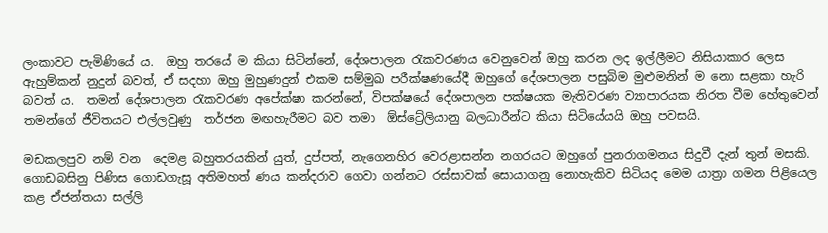ලංකාවට පැමිණියේ ය.  ඔහු තරයේ ම කියා සිටින්නේ, දේශපාලන රැකවරණය වෙනුවෙන් ඔහු කරන ලද ඉල්ලීමට නිසියාකාර ලෙස ඇහුම්කන් නුදුන් බවත්, ඒ සදහා ඔහු මුහුණදුන් එකම සම්මුඛ පරීක්ෂණයේදී ඔහුගේ දේශපාලන පසුබිම මුළුමනින් ම නො සළකා හැරි බවත් ය.  තමන් දේශපාලන රැකවරණ අපේක්ෂා කරන්නේ, විපක්ෂයේ දේශපාලන පක්ෂයක මැතිවරණ ව්‍යාපාරයක නිරත වීම හේතුවෙන් තමන්ගේ ජීවිතයට එල්ලවුණු  තර්ජන මඟහැරීමට බව තමා  ඕස්ට්‍රේලියානු බලධාරීන්ට කියා සිටියේයයි ඔහු පවසයි.

මඩකලපුව නම් වන  දෙමළ බහුතරයකින් යුත්, දුප්පත්, නැගෙනහිර වෙරළාසන්න නගරයට ඔහුගේ පුනරාගමනය සිදුවී දැන් තුන් මසකි.   ගොඩබසිනු පිණිස ගොඩගැසූ අතිමහත් ණය කන්දරාව ගෙවා ගන්නට රස්සාවක් සොයාගනු නොහැකිව සිටියද මෙම යාත්‍රා ගමන පිළියෙල කළ ඒජන්තයා සල්ලි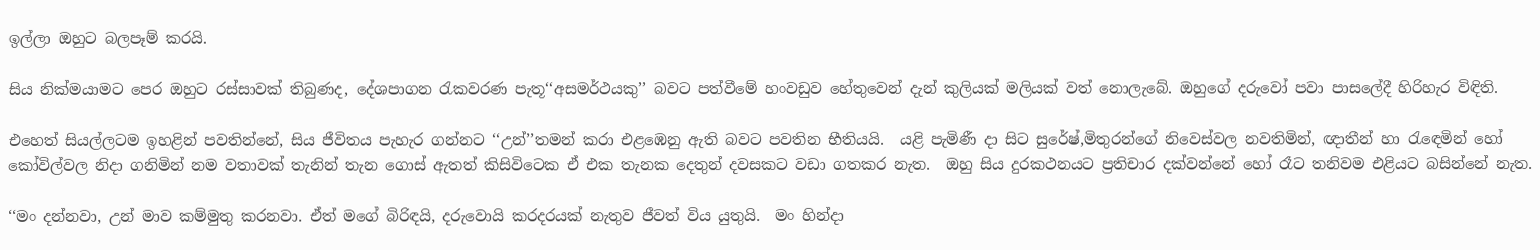ඉල්ලා ඔහුට බලපෑම් කරයි.

සිය නික්මයාමට පෙර ඔහුට රස්සාවක් තිබුණද, දේශපාගන රැකවරණ පැතූ‘‘අසමර්ථයකු’’ බවට පත්වීමේ හංවඩුව හේතුවෙන් දැන් කුලියක් මලියක් වත් නොලැබේ. ඔහුගේ දරුවෝ පවා පාසලේදී හිරිහැර විඳිති.

එහෙත් සියල්ලටම ඉහළින් පවතින්නේ, සිය ජීවිතය පැහැර ගන්නට ‘‘උන්’’තමන් කරා එළඹෙනු ඇති බවට පවතින භීතියයි.  යළි පැමිණී දා සිට සුරේෂ්,මිතුරන්ගේ නිවෙස්වල නවතිමින්, ඥාතීන් හා රැඳෙමින් හෝ කෝවිල්වල නිදා ගනිමින් නම වතාවක් තැනින් තැන ගොස් ඇතත් කිසිවිටෙක ඒ එක තැනක දෙතුන් දවසකට වඩා ගතකර නැත.  ඔහු සිය දුරකථනයට ප්‍රතිචාර දක්වන්නේ හෝ රෑට තනිවම එළියට බසින්නේ නැත.

‘‘මං දන්නවා, උන් මාව කම්මුතු කරනවා. ඒත් මගේ බිරිඳයි, දරුවොයි කරදරයක් නැතුව ජීවත් විය යුතුයි.  මං හින්දා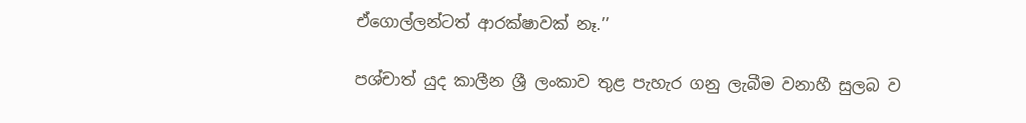ඒගොල්ලන්ටත් ආරක්ෂාවක් නෑ.’’

පශ්චාත් යුද කාලීන ශ්‍රී ලංකාව තුළ පැහැර ගනු ලැබීම වනාහී සුලබ ව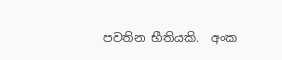පවතින භීතියකි.  අංක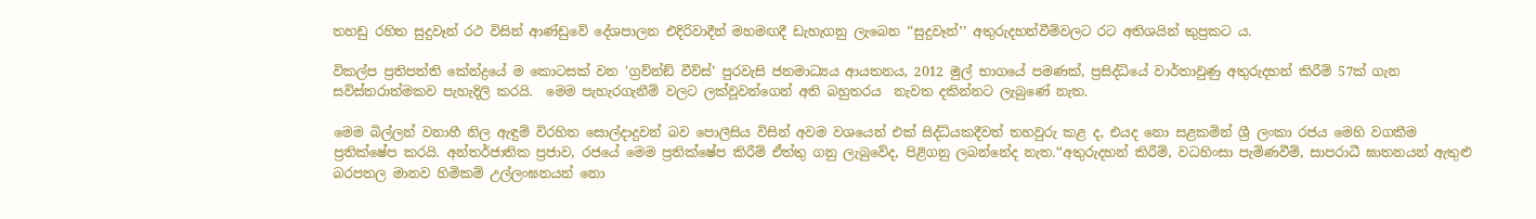තහඩු රහිත සුදුවෑන් රථ විසින් ආණ්ඩුවේ දේශපාලන එදිරිවාදීන් මහමඟදී ඩැහැගනු ලැබෙන ‘‘සුදුවෑන්’’ අතුරුදහන්වීම්වලට රට අතිශයින් කුප්‍රකට ය.

විකල්ප ප්‍රතිපත්ති කේන්ද්‍රයේ ම කොටසක් වන 'ග්‍රව්න්ඞ් වීව්ස්' පුරවැසි ජනමාධ්‍යය ආයතනය, 2012 මුල් භාගයේ පමණක්, ප්‍රසිද්ධියේ වාර්තාවුණු අතුරුදහන් කිරීම් 57ක් ගැන සවිස්තරාත්මකව පැහැදිලි කරයි.  මෙම පැහැරගැනීම් වලට ලක්වූවන්ගෙන් අති බහුතරය  නැවත දකින්නට ලැබුණේ නැත.

මෙම බිල්ලන් වනාහී නිල ඇඳුම් විරහිත සොල්දාදුවන් බව පොලීසිය විසින් අවම වශයෙන් එක් සිද්ධියකදීවත් තහවුරු කළ ද, එයද නො සළකමින් ශ්‍රී ලංකා රජය මෙහි වගකීම ප්‍රතික්ෂේප කරයි. අන්තර්ජාතික ප්‍රජාව, රජයේ මෙම ප්‍රතික්ෂේප කිරීම් ඒත්තු ගනු ලැබුවේද, පිළිගනු ලබන්නේද නැත.‘‘අතුරුදහන් කිරීම්, වධහිංසා පැමිණවීම්, සාපරාධී ඝාතනයන් ඇතුළු බරපතල මානව හිමිකම් උල්ලංඝනයන් නො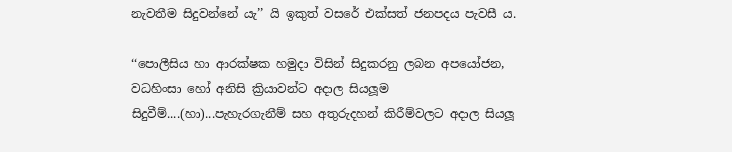නැවතීම සිදුවන්නේ යැ’’ යි ඉකුත් වසරේ එක්සත් ජනපදය පැවසී ය.

‘‘පොලීසිය හා ආරක්ෂක හමුදා විසින් සිදුකරනු ලබන අපයෝජන, වධහිංසා හෝ අනිසි ක්‍රියාවන්ට අදාල සියලූම සිදුවීම්....(හා)...පැහැරගැනීම් සහ අතුරුදහන් කිරීම්වලට අදාල සියලූ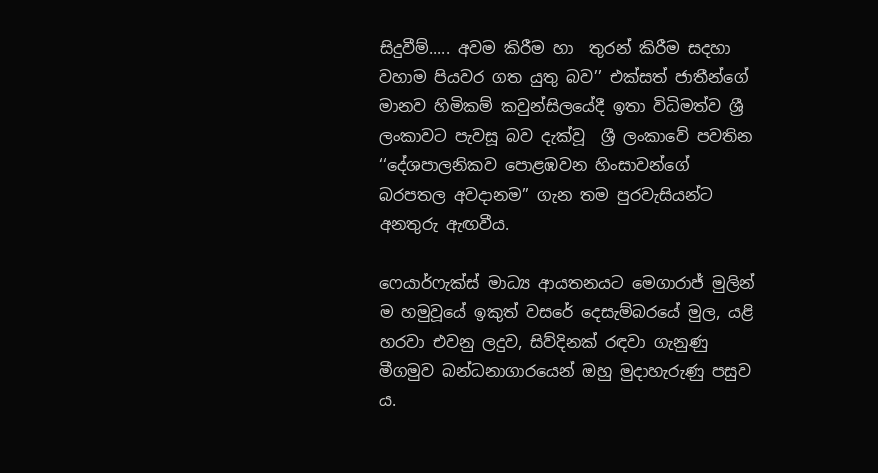සිදුවීම්..... අවම කිරීම හා  තුරන් කිරීම සදහා වහාම පියවර ගත යුතු බව’’ එක්සත් ජාතීන්ගේ මානව හිමිකම් කවුන්සිලයේදී ඉතා විධිමත්ව ශ්‍රී ලංකාවට පැවසූ බව දැක්වූ  ශ්‍රී ලංකාවේ පවතින ‘‘දේශපාලනිකව පොළඹවන හිංසාවන්ගේ බරපතල අවදානම’’ ගැන තම පුරවැසියන්ට අනතුරු ඇඟවීය.

ෆෙයාර්ෆැක්ස් මාධ්‍ය ආයතනයට මෙගාරාජ් මුලින් ම හමුවූයේ ඉකුත් වසරේ දෙසැම්බරයේ මුල, යළි හරවා එවනු ලදුව, සිව්දිනක් රඳවා ගැනුණු  මීගමුව බන්ධනාගාරයෙන් ඔහු මුදාහැරුණු පසුව ය.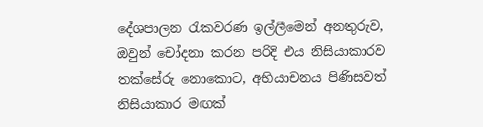දේශපාලන රැකවරණ ඉල්ලීමෙන් අනතුරුව, ඔවුන් චෝදනා කරන පරිදි එය නිසියාකාරව තක්සේරු නොකොට, අභියාචනය පිණිසවත් නිසියාකාර මඟක්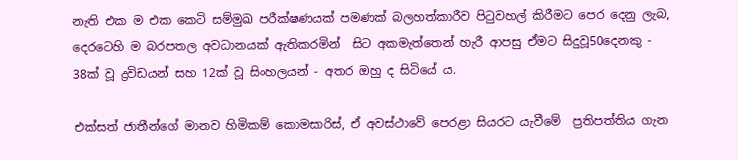නැති එක ම එක කෙටි සම්මුඛ පරීක්ෂණයක් පමණක් බලහත්කාරීව පිටුවහල් කිරීමට පෙර දෙනු ලැබ, දෙරටෙහි ම බරපතල අවධානයක් ඇතිකරමින්  සිට අකමැත්තෙන් හැරී ආපසු ඒමට සිදුවූ50දෙනකු - 38ක් වූ ද්‍රවිඩයන් සහ 12ක් වූ සිංහලයන් - අතර ඔහු ද සිටියේ ය.

එක්සත් ජාතීන්ගේ මානව හිමිකම් කොමසාරිස්, ඒ අවස්ථාවේ පෙරළා සියරට යැවීමේ  ප්‍රතිපත්තිය ගැන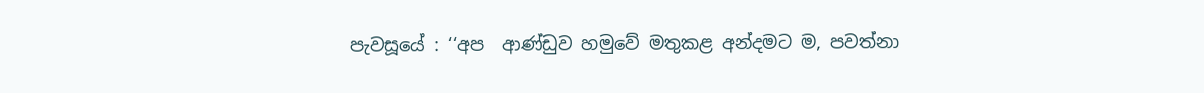පැවසූයේ : ‘‘අප  ආණ්ඩුව හමුවේ මතුකළ අන්දමට ම, පවත්නා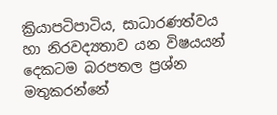ක්‍රියාපටිපාටිය, සාධාරණත්වය හා නිරවද්‍යතාව යන විෂයයන් දෙකටම බරපතල ප්‍රශ්න මතුකරන්නේ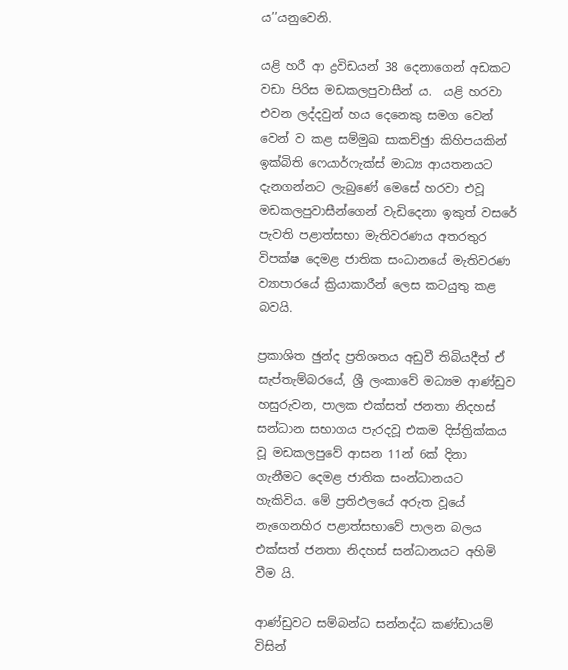ය’’යනුවෙනි.

යළි හරී ආ ද්‍රවිඩයන් 38 දෙනාගෙන් අඩකට වඩා පිරිස මඩකලපුවාසීන් ය.  යළි හරවා එවන ලද්දවුන් හය දෙනෙකු සමග වෙන් වෙන් ව කළ සම්මුඛ සාකච්ඡුා කිහිපයකින් ඉක්බිති ෆෙයාර්ෆැක්ස් මාධ්‍ය ආයතනයට දැනගන්නට ලැබුණේ මෙසේ හරවා එවූ මඩකලපුවාසීන්ගෙන් වැඩිදෙනා ඉකුත් වසරේ පැවති පළාත්සභා මැතිවරණය අතරතුර විපක්ෂ දෙමළ ජාතික සංධානයේ මැතිවරණ ව්‍යාපාරයේ ක්‍රියාකාරීන් ලෙස කටයුතු කළ බවයි.

ප්‍රකාශිත ඡුන්ද ප්‍රතිශතය අඩුවී තිබියදීත් ඒ සැප්තැම්බරයේ, ශ්‍රී ලංකාවේ මධ්‍යම ආණ්ඩුව හසුරුවන, පාලක එක්සත් ජනතා නිදහස් සන්ධාන සභාගය පැරදවූ එකම දිස්ත්‍රික්කය වූ මඩකලපුවේ ආසන 11න් 6ක් දිනා ගැනීමට දෙමළ ජාතික සංන්ධානයට හැකිවිය. මේ ප්‍රතිඵලයේ අරුත වූයේ නැගෙනහිර පළාත්සභාවේ පාලන බලය එක්සත් ජනතා නිදහස් සන්ධානයට අහිමි වීම යි.

ආණ්ඩුවට සම්බන්ධ සන්නද්ධ කණ්ඩායම් විසින්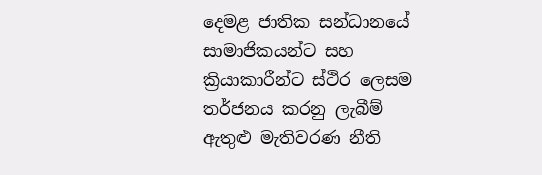දෙමළ ජාතික සන්ධානයේ සාමාජිකයන්ට සහ ක්‍රියාකාරීන්ට ස්ථිර ලෙසම තර්ජනය කරනු ලැබීම් ඇතුළු මැතිවරණ නීති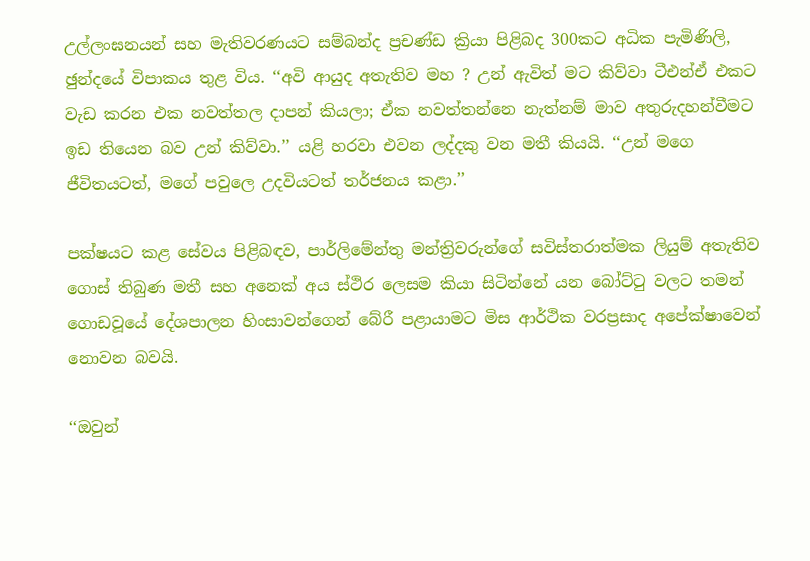උල්ලංඝනයන් සහ මැතිවරණයට සම්බන්ද ප්‍රචණ්ඩ ක්‍රියා පිළිබද 300කට අධික පැමිණිලි, ඡුන්දයේ විපාකය තුළ විය. ‘‘අවි ආයුද අතැතිව මහ ? උන් ඇවිත් මට කිව්වා ටීඑන්ඒ එකට වැඩ කරන එක නවත්තල දාපන් කියලා; ඒක නවත්තන්නෙ නැත්නම් මාව අතුරුදහන්වීමට ඉඩ තියෙන බව උන් කිව්වා.’’ යළි හරවා එවන ලද්දකු වන මතී කියයි. ‘‘උන් මගෙ ජීවිතයටත්, මගේ පවුලෙ උදවියටත් තර්ජනය කළා.’’

පක්ෂයට කළ සේවය පිළිබඳව, පාර්ලිමේන්තු මන්ත්‍රිවරුන්ගේ සවිස්තරාත්මක ලියුම් අතැතිව  ගොස් තිබුණ මතී සහ අනෙක් අය ස්ථිර ලෙසම කියා සිටින්නේ යන බෝට්ටු වලට තමන් ගොඩවූයේ දේශපාලන හිංසාවන්ගෙන් බේරී පළායාමට මිස ආර්ථික වරප්‍රසාද අපේක්ෂාවෙන් නොවන බවයි.

‘‘ඔවුන්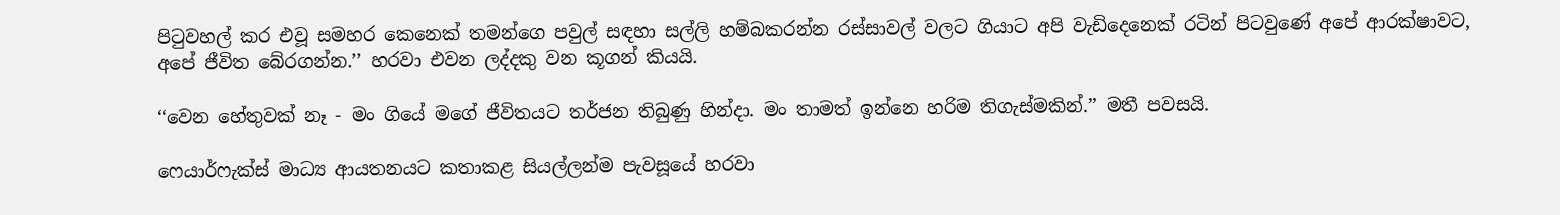පිටුවහල් කර එවූ සමහර කෙනෙක් තමන්ගෙ පවුල් සඳහා සල්ලි හම්බකරන්න රස්සාවල් වලට ගියාට අපි වැඩිදෙනෙක් රටින් පිටවුණේ අපේ ආරක්ෂාවට, අපේ ජීවිත බේරගන්න.’’ හරවා එවන ලද්දකු වන කූගන් කියයි.

‘‘වෙන හේතුවක් නෑ - මං ගියේ මගේ ජීවිතයට තර්ජන තිබුණු හින්දා. මං තාමත් ඉන්නෙ හරිම තිගැස්මකින්.’’ මතී පවසයි.

ෆෙයාර්ෆැක්ස් මාධ්‍ය ආයතනයට කතාකළ සියල්ලන්ම පැවසූයේ හරවා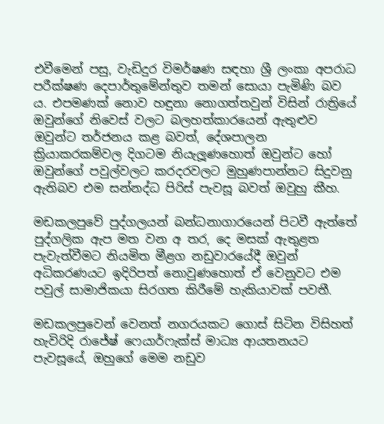එවීමෙන් පසු, වැඩිදුර විමර්ෂණ සඳහා ශ්‍රී ලංකා අපරාධ පරීක්ෂණ දෙපාර්තුමේන්තුව තමන් සොයා පැමිණි බව ය. එපමණක් නොව හඳුනා නොගත්තවුන් විසින් රාත්‍රියේ ඔවුන්ගේ නිවෙස් වලට බලහත්කාරයෙන් ඇතුළුව ඔවුන්ට තර්ජනය කළ බවත්, දේශපාලන ක්‍රියාකරකම්වල දිගටම නියැලූණහොත් ඔවුන්ට හෝ ඔවුන්ගේ පවුල්වලට කරදරවලට මුහුණපාන්නට සිදුවනු ඇතිබව එම සන්නද්ධ පිරිස් පැවසූ බවත් ඔවුහු කීහ.

මඩකලපුවේ පුද්ගලයන් බන්ධනාගාරයෙන් පිටවී ඇත්තේ පුද්ගලික ඇප මත වන අ තර, දෙ මසක් ඇතුළත පැවැත්වීමට නියමිත මීළග නඩුවාරයේදී ඔවුන් අධිකරණයට ඉදිරිපත් නොවුණහොත් ඒ වෙනුවට එම පවුල් සාමාජිකයා සිරගත කිරීමේ හැකියාවක් පවතී.

මඩකලපුවෙන් වෙනත් නගරයකට ගොස් සිටින විසිහත් හැවිරිදි රාජේෂ් ෆෙයාර්ෆැක්ස් මාධ්‍ය ආයතනයට පැවසූයේ, ඔහුගේ මෙම නඩුව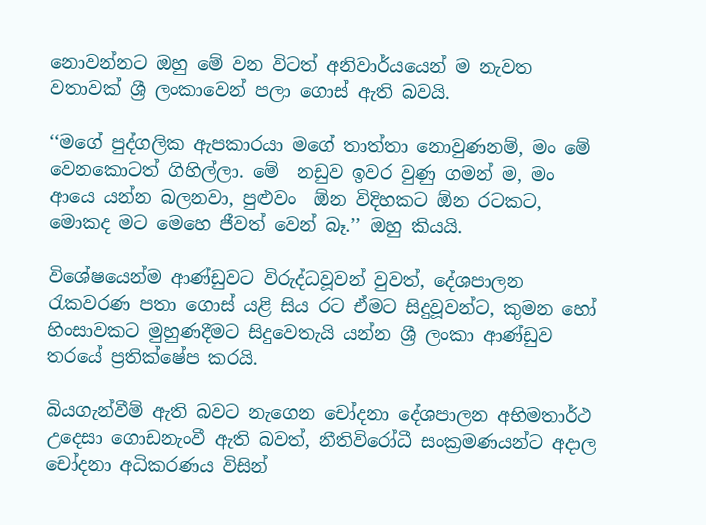නොවන්නට ඔහු මේ වන විටත් අනිවාර්යයෙන් ම නැවත වතාවක් ශ්‍රී ලංකාවෙන් පලා ගොස් ඇති බවයි.

‘‘මගේ පුද්ගලික ඇපකාරයා මගේ තාත්තා නොවුණනම්, මං මේ වෙනකොටත් ගිහිල්ලා. මේ  නඩුව ඉවර වුණු ගමන් ම, මං ආයෙ යන්න බලනවා, පුළුවං  ඕන විදිහකට ඕන රටකට, මොකද මට මෙහෙ ජීවත් වෙන් බෑ.’’ ඔහු කියයි.

විශේෂයෙන්ම ආණ්ඩුවට විරුද්ධවූවන් වුවත්, දේශපාලන රැකවරණ පතා ගොස් යළි සිය රට ඒමට සිදුවූවන්ට, කුමන හෝ හිංසාවකට මුහුණදීමට සිදුවෙතැයි යන්න ශ්‍රී ලංකා ආණ්ඩුව තරයේ ප්‍රතික්ෂේප කරයි.

බියගැන්වීම් ඇති බවට නැගෙන චෝදනා දේශපාලන අභිමතාර්ථ උදෙසා ගොඩනැංවී ඇති බවත්, නීතිවිරෝධී සංක්‍රමණයන්ට අදාල චෝදනා අධිකරණය විසින්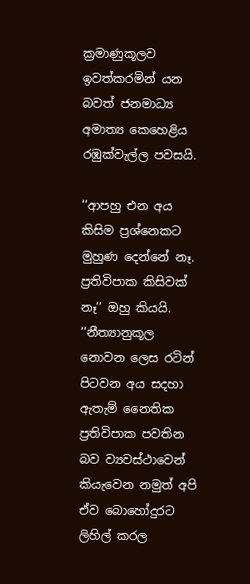ක්‍රමාණුකූලව ඉවත්කරමින් යන බවත් ජනමාධ්‍ය අමාත්‍ය කෙහෙළිය රඹුක්වැල්ල පවසයි.

‘‘ආපහු එන අය කිසිම ප්‍රශ්නෙකට මුහුණ දෙන්නේ නෑ. ප්‍රතිවිපාක කිසිවක් නෑ’’ ඔහු කියයි.  ‘‘නීත්‍යානුකූල නොවන ලෙස රටින් පිටවන අය සදහා ඇතැම් නෛතික ප්‍රතිවිපාක පවතින බව ව්‍යවස්ථාවෙන් කියැවෙන නමුත් අපි ඒව බොහෝදුරට ලිහිල් කරල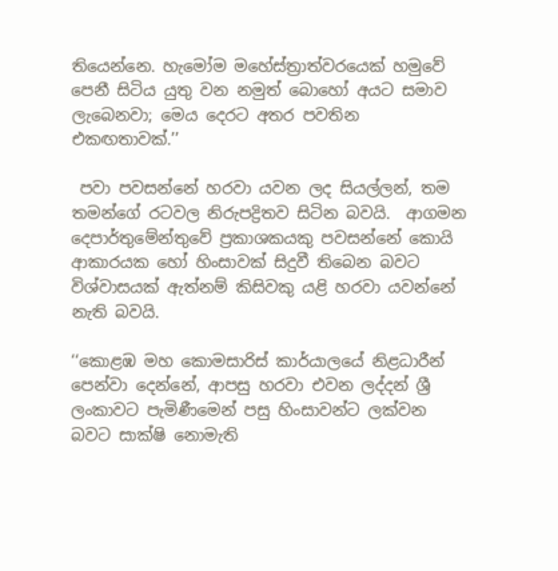තියෙන්නෙ. හැමෝම මහේස්ත්‍රාත්වරයෙක් හමුවේ පෙනී සිටිය යුතු වන නමුත් බොහෝ අයට සමාව ලැබෙනවා; මෙය දෙරට අතර පවතින එකඟතාවක්.’’

 පවා පවසන්නේ හරවා යවන ලද සියල්ලන්, තම තමන්ගේ රටවල නිරුපද්‍රිතව සිටින බවයි.  ආගමන දෙපාර්තුමේන්තුවේ ප්‍රකාශකයකු පවසන්නේ කොයි ආකාරයක හෝ හිංසාවක් සිදුවී තිබෙන බවට විශ්වාසයක් ඇත්නම් කිසිවකු යළි හරවා යවන්නේ නැති බවයි.

‘‘කොළඹ මහ කොමසාරිස් කාර්යාලයේ නිළධාරීන් පෙන්වා දෙන්නේ, ආපසු හරවා එවන ලද්දන් ශ්‍රී ලංකාවට පැමිණීමෙන් පසු හිංසාවන්ට ලක්වන බවට සාක්ෂි නොමැති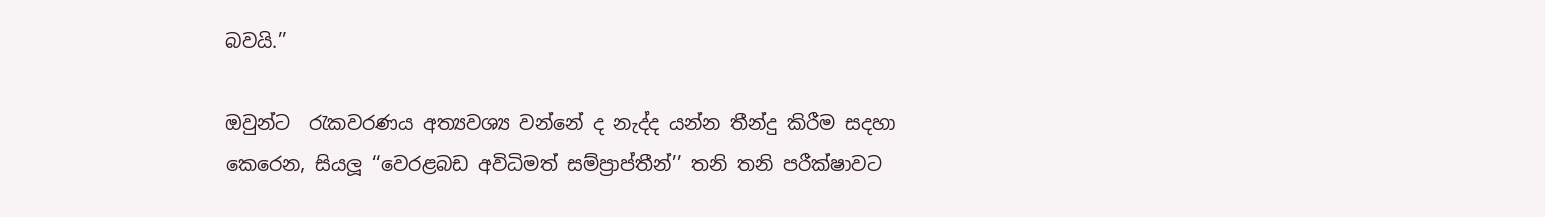බවයි.’’

ඔවුන්ට  රැකවරණය අත්‍යවශ්‍ය වන්නේ ද නැද්ද යන්න තීන්දු කිරීම සදහා  කෙරෙන, සියලූ ‘‘වෙරළබඩ අවිධිමත් සම්ප්‍රාප්තීන්’’ තනි තනි පරීක්ෂාවට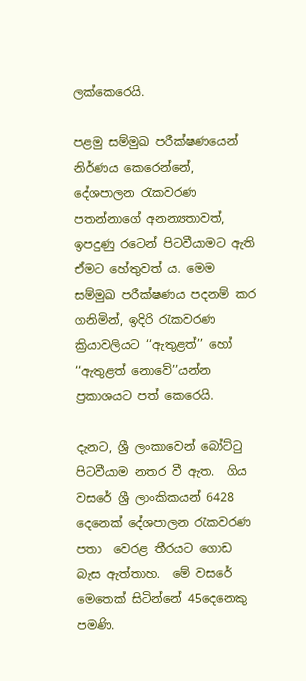ලක්කෙරෙයි.

පළමු සම්මුඛ පරීක්ෂණයෙන් නිර්ණය කෙරෙන්නේ, දේශපාලන රැකවරණ පතන්නාගේ අනන්‍යතාවත්, ඉපදුණු රටෙන් පිටවීයාමට ඇති ඒමට හේතුවත් ය. මෙම සම්මුඛ පරීක්ෂණය පදනම් කර ගනිමින්, ඉදිරි රැකවරණ ක්‍රියාවලියට ‘‘ඇතුළත්’’ හෝ ‘‘ඇතුළත් නොවේ’’යන්න  ප්‍රකාශයට පත් කෙරෙයි.

දැනට, ශ්‍රී ලංකාවෙන් බෝට්ටු පිටවීයාම නතර වී ඇත.  ගිය වසරේ ශ්‍රී ලාංකිකයන් 6428 දෙනෙක් දේශපාලන රැකවරණ පතා  වෙරළ තීරයට ගොඩ බැස ඇත්තාහ.  මේ වසරේ මෙතෙක් සිටින්නේ 45දෙනෙකු පමණි.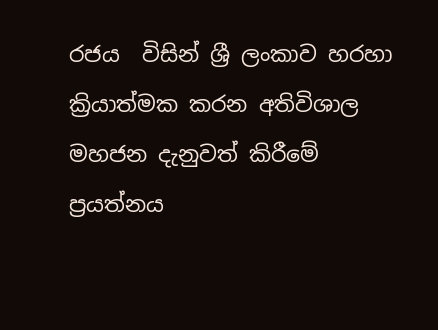රජය  විසින් ශ්‍රී ලංකාව හරහා ක්‍රියාත්මක කරන අතිවිශාල මහජන දැනුවත් කිරීමේ ප්‍රයත්නය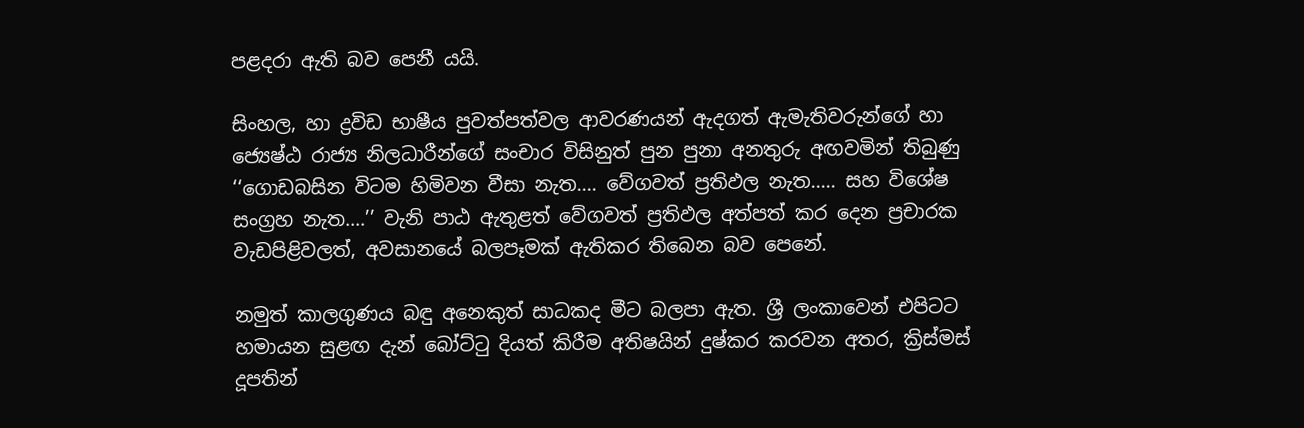පළදරා ඇති බව පෙනී යයි.

සිංහල, හා ද්‍රවිඩ භාෂීය පුවත්පත්වල ආවරණයන් ඇදගත් ඇමැතිවරුන්ගේ හා ජ්‍යෙෂ්ඨ රාජ්‍ය නිලධාරීන්ගේ සංචාර විසිනුත් පුන පුනා අනතුරු අඟවමින් තිබුණු ‘‘ගොඩබසින විටම හිමිවන වීසා නැත.... වේගවත් ප්‍රතිඵල නැත..... සහ විශේෂ සංග්‍රහ නැත....’’ වැනි පාඨ ඇතුළත් වේගවත් ප්‍රතිඵල අත්පත් කර දෙන ප්‍රචාරක වැඩපිළිවලත්, අවසානයේ බලපෑමක් ඇතිකර තිබෙන බව පෙනේ.

නමුත් කාලගුණය බඳු අනෙකුත් සාධකද මීට බලපා ඇත. ශ්‍රී ලංකාවෙන් එපිටට හමායන සුළඟ දැන් බෝට්ටු දියත් කිරීම අතිෂයින් දුෂ්කර කරවන අතර, ක්‍රිස්මස් දූපතින්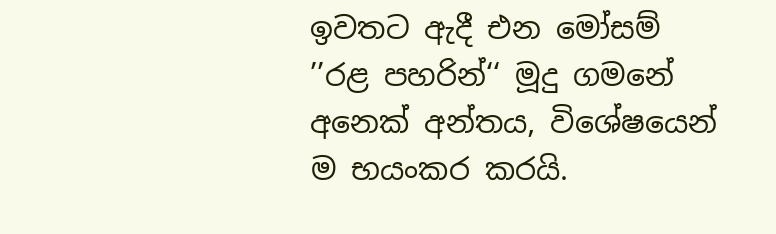ඉවතට ඇදී එන මෝසම් ’’රළ පහරින්‘‘ මූදු ගමනේ අනෙක් අන්තය, විශේෂයෙන් ම භයංකර කරයි.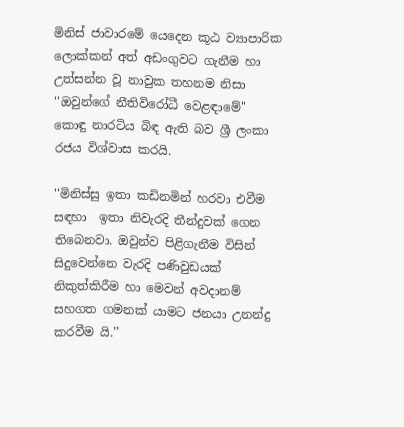මිනිස් ජාවාරමේ යෙදෙන කූඨ ව්‍යාපාරික ලොක්කන් අත් අඩංගුවට ගැනීම හා  උත්සන්න වූ නාවුක තහනම නිසා ''ඔවුන්ගේ නීතිවිරෝධී වෙළඳාමේ'' කොඳු නාරටිය බිඳ ඇති බව ශ්‍රී ලංකා රජය විශ්වාස කරයි.

''මිනිස්සු ඉතා කඩිනමින් හරවා එවීම සඳහා  ඉතා නිවැරදි තීන්දුවක් ගෙන තිබෙනවා. ඔවුන්ව පිළිගැනීම විසින් සිදුවෙන්නෙ වැරදි පණිවුඩයක් නිකුත්කිරීම හා මෙවන් අවදානම් සහගත ගමනක් යාමට ජනයා උනන්දු කරවීම යි.’’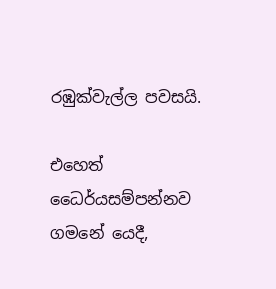රඹුක්වැල්ල පවසයි.

එහෙත් ධෛර්යසම්පන්නව  ගමනේ යෙදී,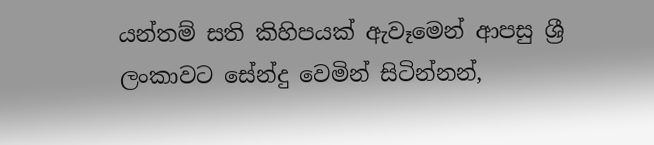යන්තම් සති කිහිපයක් ඇවෑමෙන් ආපසු ශ්‍රී ලංකාවට සේන්දු වෙමින් සිටින්නන්,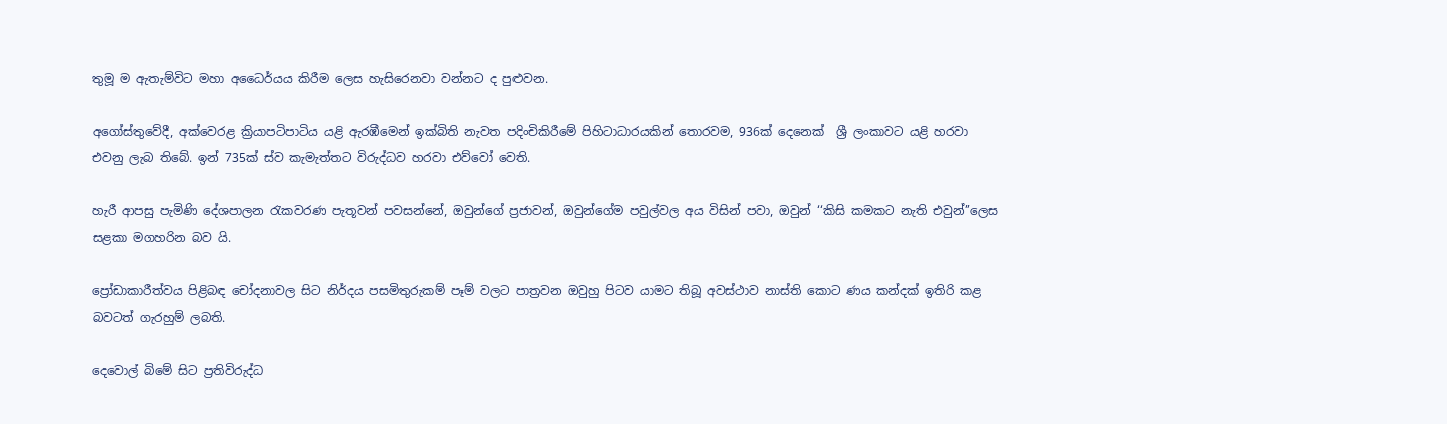තුමූ ම ඇතැම්විට මහා අධෛර්යය කිරීම ලෙස හැසිරෙනවා වන්නට ද පුළුවන.

අගෝස්තුවේදී, අක්වෙරළ ක්‍රියාපටිපාටිය යළි ඇරඹීමෙන් ඉක්බිති නැවත පදිංචිකිරීමේ පිහිටාධාරයකින් තොරවම, 936ක් දෙනෙක්  ශ්‍රී ලංකාවට යළි හරවා එවනු ලැබ තිබේ. ඉන් 735ක් ස්ව කැමැත්තට විරුද්ධව හරවා එව්වෝ වෙති.

හැරී ආපසු පැමිණි දේශපාලන රැකවරණ පැතූවන් පවසන්නේ, ඔවුන්ගේ ප්‍රජාවන්, ඔවුන්ගේම පවුල්වල අය විසින් පවා, ඔවුන් ‘‘කිසි කමකට නැති එවුන්’’ලෙස සළකා මගහරින බව යි.

ප්‍රෝඩාකාරීත්වය පිළිබඳ චෝදනාවල සිට නිර්දය පසමිතුරුකම් පෑම් වලට පාත්‍රවන ඔවුහු පිටව යාමට තිබූ අවස්ථාව නාස්ති කොට ණය කන්දක් ඉතිරි කළ බවටත් ගැරහුම් ලබති.

දෙවොල් බිමේ සිට ප්‍රතිවිරුද්ධ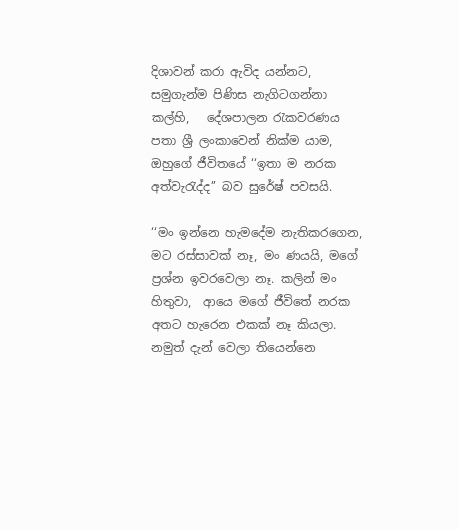දිශාවන් කරා ඇවිද යන්නට, සමුගැන්ම පිණිස නැගිටගන්නා කල්හි,   දේශපාලන රැකවරණය පතා ශ්‍රී ලංකාවෙන් නික්ම යාම, ඔහුගේ ජීවිතයේ ‘‘ඉතා ම නරක අත්වැරැද්ද’’ බව සුරේෂ් පවසයි.

‘‘මං ඉන්නෙ හැමදේම නැතිකරගෙන, මට රස්සාවක් නෑ, මං ණයයි, මගේ ප්‍රශ්න ඉවරවෙලා නෑ. කලින් මං හිතුවා,  ආයෙ මගේ ජීවිතේ නරක අතට හැරෙන එකක් නෑ කියලා. නමුත් දැන් වෙලා තියෙන්නෙ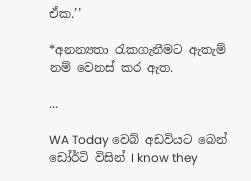ඒක.’’

*අනන්‍යතා රැකගැනීමට ඇතැම් නම් වෙනස් කර ඇත.

...

WA Today වෙබ් අඩවියට බෙන් ඩෝර්ටි විසින් I know they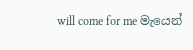will come for me මැයෙන්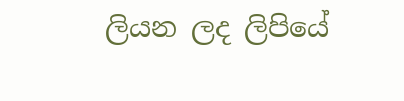ලියන ලද ලිපියේ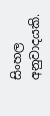සිංහල අනුවාදයකි.